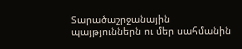Տարածաշրջանային պայթյուններն ու մեր սահմանին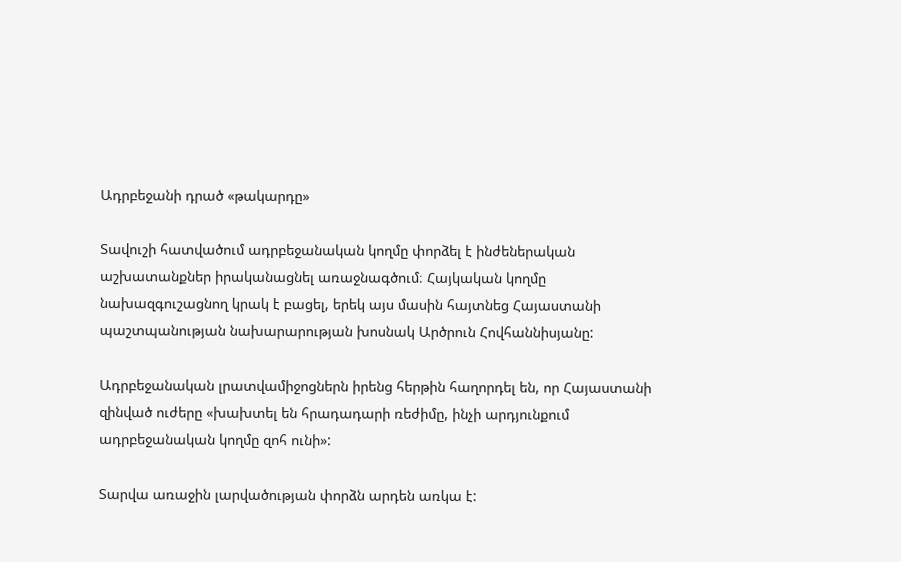Ադրբեջանի դրած «թակարդը»

Տավուշի հատվածում ադրբեջանական կողմը փորձել է ինժեներական աշխատանքներ իրականացնել առաջնագծում։ Հայկական կողմը նախազգուշացնող կրակ է բացել, երեկ այս մասին հայտնեց Հայաստանի պաշտպանության նախարարության խոսնակ Արծրուն Հովհաննիսյանը:

Ադրբեջանական լրատվամիջոցներն իրենց հերթին հաղորդել են, որ Հայաստանի զինված ուժերը «խախտել են հրադադարի ռեժիմը, ինչի արդյունքում ադրբեջանական կողմը զոհ ունի»:

Տարվա առաջին լարվածության փորձն արդեն առկա է: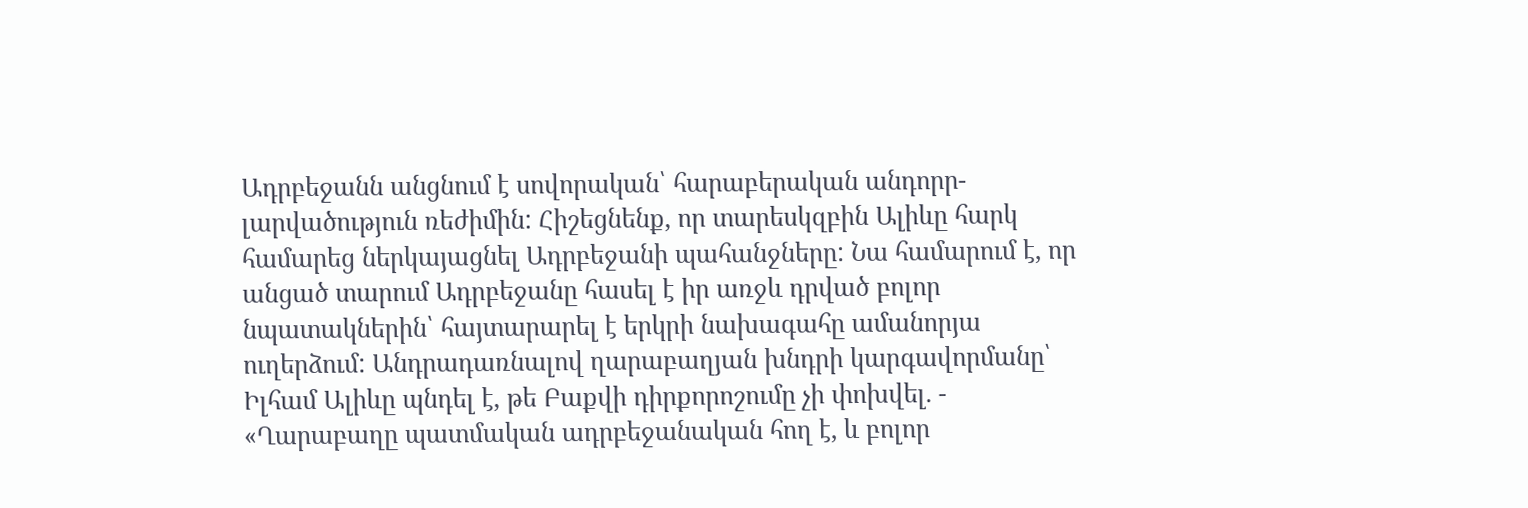Ադրբեջանն անցնում է սովորական՝ հարաբերական անդորր-լարվածություն ռեժիմին: Հիշեցնենք, որ տարեսկզբին Ալիևը հարկ համարեց ներկայացնել Ադրբեջանի պահանջները: Նա համարում է, որ անցած տարում Ադրբեջանը հասել է իր առջև դրված բոլոր նպատակներին՝ հայտարարել է երկրի նախագահը ամանորյա ուղերձում: Անդրադառնալով ղարաբաղյան խնդրի կարգավորմանը՝ Իլհամ Ալիևը պնդել է, թե Բաքվի դիրքորոշումը չի փոխվել. - «Ղարաբաղը պատմական ադրբեջանական հող է, և բոլոր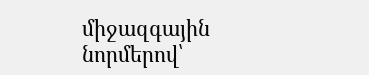միջազգային նորմերով՝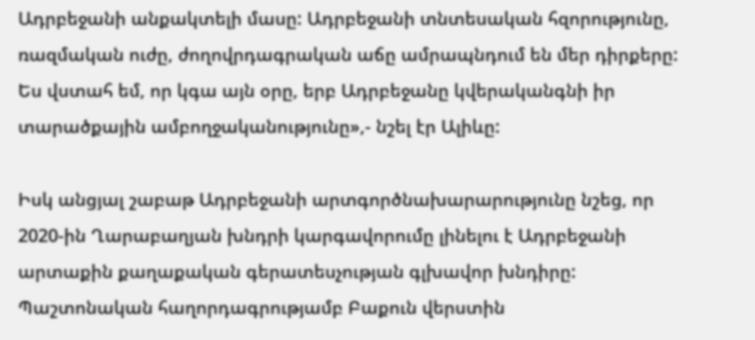Ադրբեջանի անքակտելի մասը: Ադրբեջանի տնտեսական հզորությունը, ռազմական ուժը, ժողովրդագրական աճը ամրապնդում են մեր դիրքերը: Ես վստահ եմ, որ կգա այն օրը, երբ Ադրբեջանը կվերականգնի իր տարածքային ամբողջականությունը»,- նշել էր Ալիևը:

Իսկ անցյալ շաբաթ Ադրբեջանի արտգործնախարարությունը նշեց, որ 2020-ին Ղարաբաղյան խնդրի կարգավորումը լինելու է Ադրբեջանի արտաքին քաղաքական գերատեսչության գլխավոր խնդիրը: Պաշտոնական հաղորդագրությամբ Բաքուն վերստին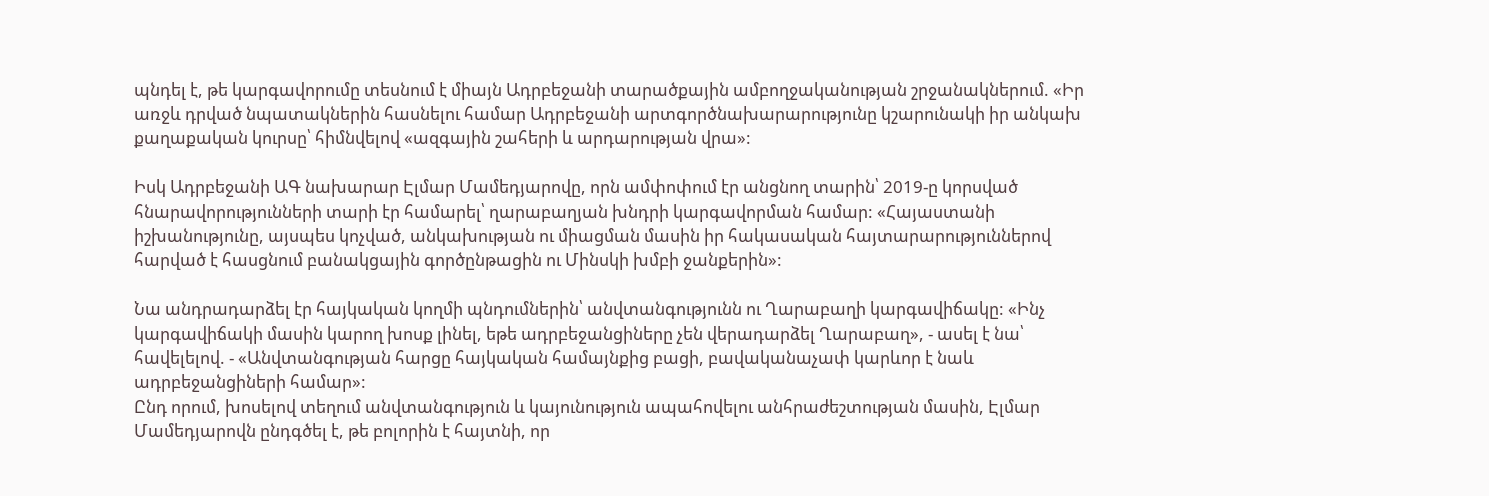պնդել է, թե կարգավորումը տեսնում է միայն Ադրբեջանի տարածքային ամբողջականության շրջանակներում. «Իր առջև դրված նպատակներին հասնելու համար Ադրբեջանի արտգործնախարարությունը կշարունակի իր անկախ քաղաքական կուրսը՝ հիմնվելով «ազգային շահերի և արդարության վրա»:

Իսկ Ադրբեջանի ԱԳ նախարար Էլմար Մամեդյարովը, որն ամփոփում էր անցնող տարին՝ 2019-ը կորսված հնարավորությունների տարի էր համարել՝ ղարաբաղյան խնդրի կարգավորման համար: «Հայաստանի իշխանությունը, այսպես կոչված, անկախության ու միացման մասին իր հակասական հայտարարություններով հարված է հասցնում բանակցային գործընթացին ու Մինսկի խմբի ջանքերին»:

Նա անդրադարձել էր հայկական կողմի պնդումներին՝ անվտանգությունն ու Ղարաբաղի կարգավիճակը: «Ինչ կարգավիճակի մասին կարող խոսք լինել, եթե ադրբեջանցիները չեն վերադարձել Ղարաբաղ», - ասել է նա՝ հավելելով. - «Անվտանգության հարցը հայկական համայնքից բացի, բավականաչափ կարևոր է նաև ադրբեջանցիների համար»:
Ընդ որում, խոսելով տեղում անվտանգություն և կայունություն ապահովելու անհրաժեշտության մասին, Էլմար Մամեդյարովն ընդգծել է, թե բոլորին է հայտնի, որ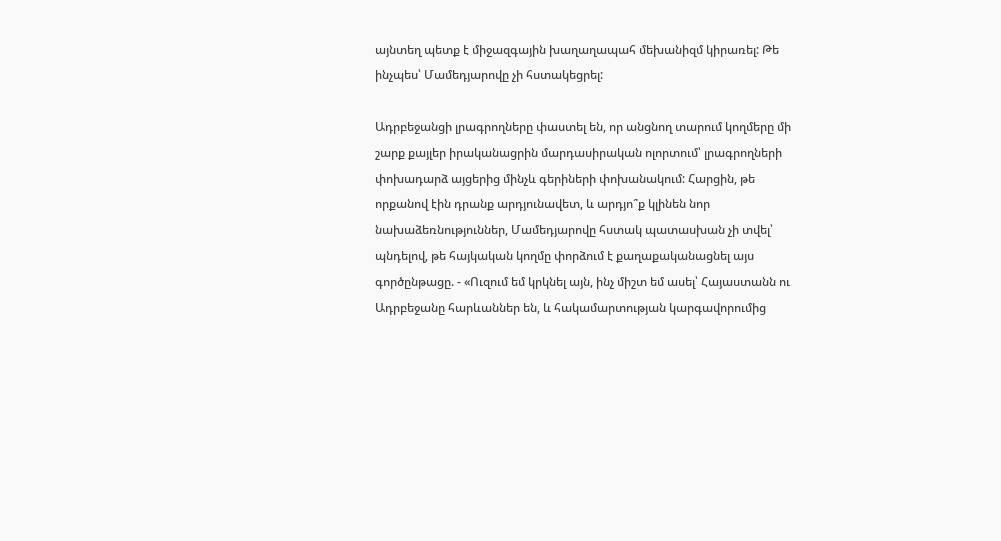այնտեղ պետք է միջազգային խաղաղապահ մեխանիզմ կիրառել: Թե ինչպես՝ Մամեդյարովը չի հստակեցրել:

Ադրբեջանցի լրագրողները փաստել են, որ անցնող տարում կողմերը մի շարք քայլեր իրականացրին մարդասիրական ոլորտում՝ լրագրողների փոխադարձ այցերից մինչև գերիների փոխանակում: Հարցին, թե որքանով էին դրանք արդյունավետ, և արդյո՞ք կլինեն նոր նախաձեռնություններ, Մամեդյարովը հստակ պատասխան չի տվել՝ պնդելով, թե հայկական կողմը փորձում է քաղաքականացնել այս գործընթացը. - «Ուզում եմ կրկնել այն, ինչ միշտ եմ ասել՝ Հայաստանն ու Ադրբեջանը հարևաններ են, և հակամարտության կարգավորումից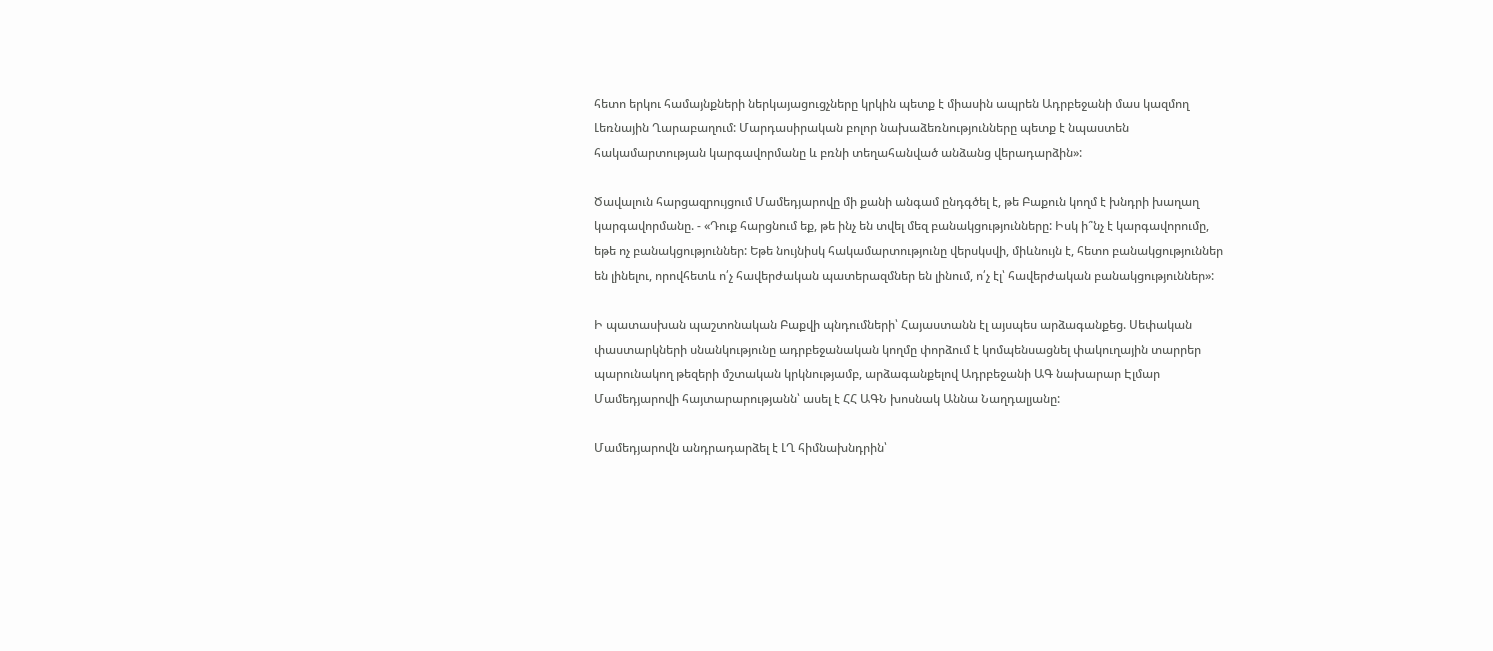հետո երկու համայնքների ներկայացուցչները կրկին պետք է միասին ապրեն Ադրբեջանի մաս կազմող Լեռնային Ղարաբաղում: Մարդասիրական բոլոր նախաձեռնությունները պետք է նպաստեն հակամարտության կարգավորմանը և բռնի տեղահանված անձանց վերադարձին»:

Ծավալուն հարցազրույցում Մամեդյարովը մի քանի անգամ ընդգծել է, թե Բաքուն կողմ է խնդրի խաղաղ կարգավորմանը. - «Դուք հարցնում եք, թե ինչ են տվել մեզ բանակցությունները: Իսկ ի՞նչ է կարգավորումը, եթե ոչ բանակցություններ: Եթե նույնիսկ հակամարտությունը վերսկսվի, միևնույն է, հետո բանակցություններ են լինելու, որովհետև ո՛չ հավերժական պատերազմներ են լինում, ո՛չ էլ՝ հավերժական բանակցություններ»:

Ի պատասխան պաշտոնական Բաքվի պնդումների՝ Հայաստանն էլ այսպես արձագանքեց. Սեփական փաստարկների սնանկությունը ադրբեջանական կողմը փորձում է կոմպենսացնել փակուղային տարրեր պարունակող թեզերի մշտական կրկնությամբ, արձագանքելով Ադրբեջանի ԱԳ նախարար Էլմար Մամեդյարովի հայտարարությանն՝ ասել է ՀՀ ԱԳՆ խոսնակ Աննա Նաղդալյանը:

Մամեդյարովն անդրադարձել է ԼՂ հիմնախնդրին՝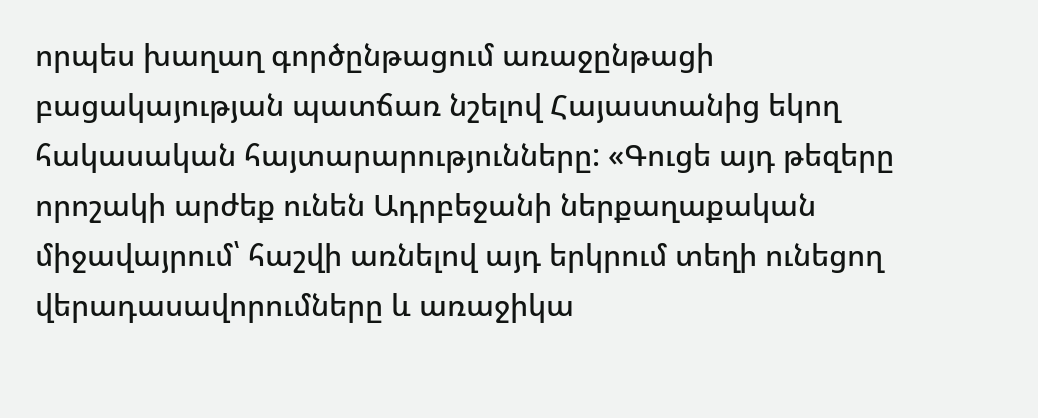որպես խաղաղ գործընթացում առաջընթացի բացակայության պատճառ նշելով Հայաստանից եկող հակասական հայտարարությունները: «Գուցե այդ թեզերը որոշակի արժեք ունեն Ադրբեջանի ներքաղաքական միջավայրում՝ հաշվի առնելով այդ երկրում տեղի ունեցող վերադասավորումները և առաջիկա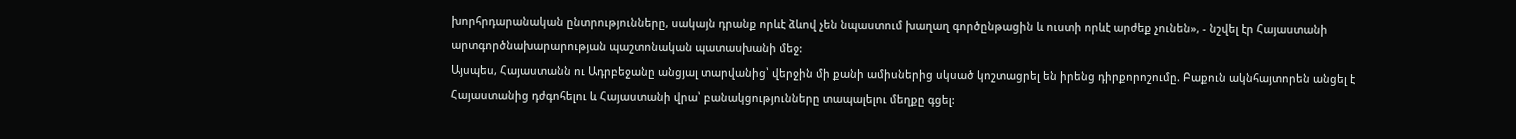խորհրդարանական ընտրությունները, սակայն դրանք որևէ ձևով չեն նպաստում խաղաղ գործընթացին և ուստի որևէ արժեք չունեն», - նշվել էր Հայաստանի արտգործնախարարության պաշտոնական պատասխանի մեջ:
Այսպես, Հայաստանն ու Ադրբեջանը անցյալ տարվանից՝ վերջին մի քանի ամիսներից սկսած կոշտացրել են իրենց դիրքորոշումը. Բաքուն ակնհայտորեն անցել է Հայաստանից դժգոհելու և Հայաստանի վրա՝ բանակցությունները տապալելու մեղքը գցել: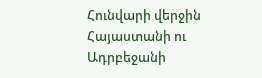Հունվարի վերջին Հայաստանի ու Ադրբեջանի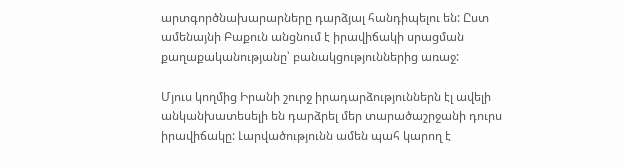արտգործնախարարները դարձյալ հանդիպելու են: Ըստ ամենայնի Բաքուն անցնում է իրավիճակի սրացման քաղաքականությանը՝ բանակցություններից առաջ:

Մյուս կողմից Իրանի շուրջ իրադարձություններն էլ ավելի անկանխատեսելի են դարձրել մեր տարածաշրջանի դուրս իրավիճակը: Լարվածությունն ամեն պահ կարող է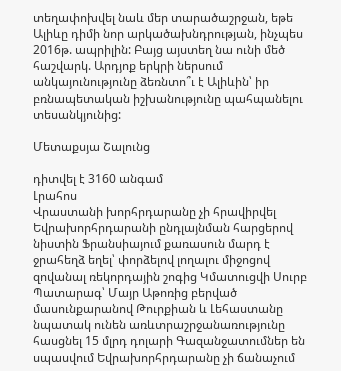տեղափոխվել նաև մեր տարածաշրջան, եթե Ալիևը դիմի նոր արկածախնդրության, ինչպես 2016թ. ապրիլին: Բայց այստեղ նա ունի մեծ հաշվարկ. Արդյոք երկրի ներսում անկայունությունը ձեռնտո՞ւ է Ալիևին՝ իր բռնապետական իշխանությունը պահպանելու տեսանկյունից:

Մետաքսյա Շալունց

դիտվել է 3160 անգամ
Լրահոս
Վրաստանի խորհրդարանը չի հրավիրվել Եվրախորհրդարանի ընդլայնման հարցերով նիստին Ֆրանսիայում քառասուն մարդ է ջրահեղձ եղել՝ փորձելով լողալու միջոցով զովանալ ռեկորդային շոգից Կմատուցվի Սուրբ Պատարագ՝ Մայր Աթոռից բերված մասունքարանով Թուրքիան և Լեհաստանը նպատակ ունեն առևտրաշրջանառությունը հասցնել 15 մլրդ դոլարի Գազանջատումներ են սպասվում Եվրախորհրդարանը չի ճանաչում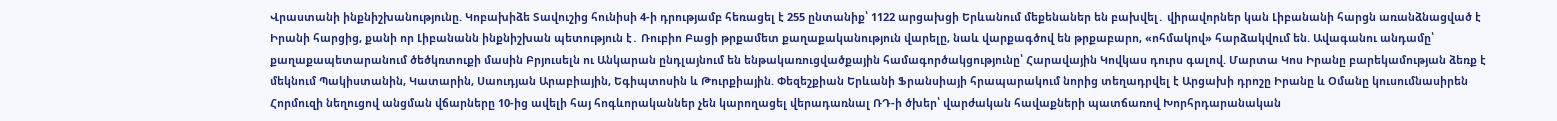Վրաստանի ինքնիշխանությունը. Կոբախիձե Տավուշից հունիսի 4-ի դրությամբ հեռացել է 255 ընտանիք՝ 1122 արցախցի Երևանում մեքենաներ են բախվել․ վիրավորներ կան Լիբանանի հարցն առանձնացված է Իրանի հարցից, քանի որ Լիբանանն ինքնիշխան պետություն է․ Ռուբիո Բացի թրքամետ քաղաքականություն վարելը, նաև վարքագծով են թրքաբարո, «ոհմակով» հարձակվում են. Ավագանու անդամը՝ քաղաքապետարանում ծեծկռտուքի մասին Բրյուսելն ու Անկարան ընդլայնում են ենթակառուցվածքային համագործակցությունը՝ Հարավային Կովկաս դուրս գալով. Մարտա Կոս Իրանը բարեկամության ձեռք է մեկնում Պակիստանին, Կատարին, Սաուդյան Արաբիային, Եգիպտոսին և Թուրքիային. Փեզեշքիան Երևանի Ֆրանսիայի հրապարակում նորից տեղադրվել է Արցախի դրոշը Իրանը և Օմանը կուսումնասիրեն Հորմուզի նեղուցով անցման վճարները 10-ից ավելի հայ հոգևորականներ չեն կարողացել վերադառնալ ՌԴ-ի ծխեր՝ վարժական հավաքների պատճառով Խորհրդարանական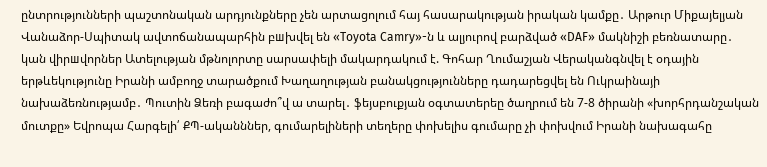ընտրությունների պաշտոնական արդյունքները չեն արտացոլում հայ հասարակության իրական կամքը․ Արթուր Միքայելյան Վանաձոր-Սպիտակ ավտոճանապարհին բшխվել են «Toyota Camry»-ն և ալյուրով բարձված «DAF» մակնիշի բեռնատարը․ կան վիրшվորներ Ատելության մթնոլորտը սարսափելի մակարդակում է. Գոհար Ղումաշյան Վերականգնվել է օդային երթևեկությունը Իրանի ամբողջ տարածքում Խաղաղության բանակցությունները դադարեցվել են Ուկրաինայի նախաձեռնությամբ․ Պուտին Ձեռի բագաժո՞վ ա տարել․ ֆեյսբուքյան օգտատերեը ծաղրում են 7-8 ծիրանի «խորհրդանշական մուտքը» Եվրոպա Հարգելի՛ ՔՊ-ականններ, գումարելիների տեղերը փոխելիս գումարը չի փոխվում Իրանի նախագահը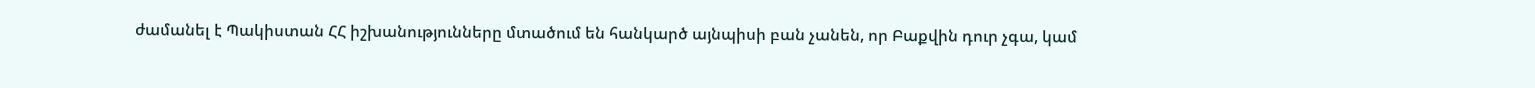ժամանել է Պակիստան ՀՀ իշխանությունները մտածում են հանկարծ այնպիսի բան չանեն, որ Բաքվին դուր չգա, կամ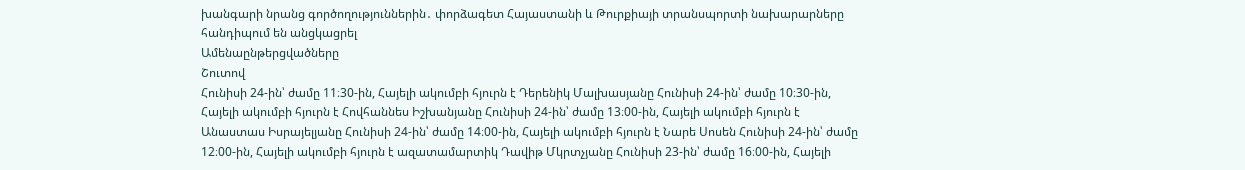խանգարի նրանց գործողություններին․ փորձագետ Հայաստանի և Թուրքիայի տրանսպորտի նախարարները հանդիպում են անցկացրել
Ամենաընթերցվածները
Շուտով
Հունիսի 24-ին՝ ժամը 11։30-ին, Հայելի ակումբի հյուրն է Դերենիկ Մալխասյանը Հունիսի 24-ին՝ ժամը 10։30-ին, Հայելի ակումբի հյուրն է Հովհաննես Իշխանյանը Հունիսի 24-ին՝ ժամը 13։00-ին, Հայելի ակումբի հյուրն է Անաստաս Իսրայելյանը Հունիսի 24-ին՝ ժամը 14։00-ին, Հայելի ակումբի հյուրն է Նարե Սոսեն Հունիսի 24-ին՝ ժամը 12։00-ին, Հայելի ակումբի հյուրն է ազատամարտիկ Դավիթ Մկրտչյանը Հունիսի 23-ին՝ ժամը 16։00-ին, Հայելի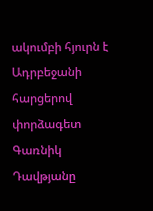ակումբի հյուրն է Ադրբեջանի հարցերով փորձագետ Գառնիկ Դավթյանը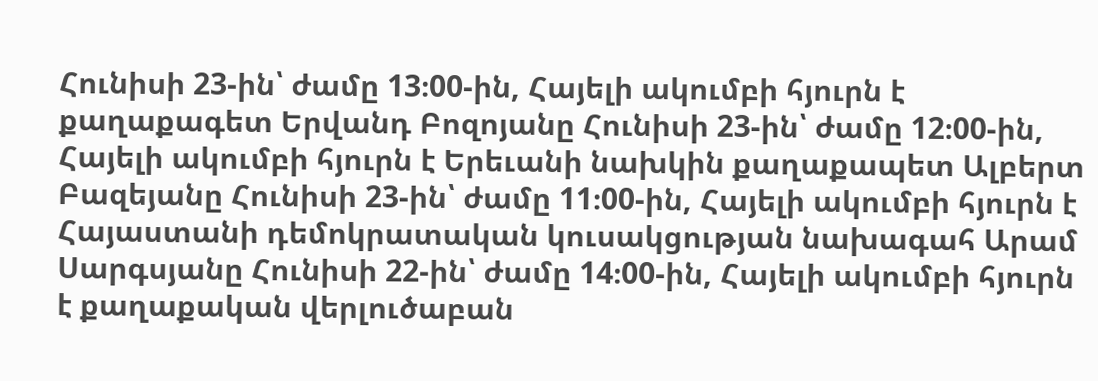Հունիսի 23-ին՝ ժամը 13։00-ին, Հայելի ակումբի հյուրն է քաղաքագետ Երվանդ Բոզոյանը Հունիսի 23-ին՝ ժամը 12։00-ին, Հայելի ակումբի հյուրն է Երեւանի նախկին քաղաքապետ Ալբերտ Բազեյանը Հունիսի 23-ին՝ ժամը 11։00-ին, Հայելի ակումբի հյուրն է Հայաստանի դեմոկրատական կուսակցության նախագահ Արամ Սարգսյանը Հունիսի 22-ին՝ ժամը 14։00-ին, Հայելի ակումբի հյուրն է քաղաքական վերլուծաբան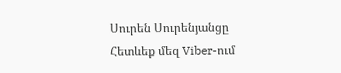Սուրեն Սուրենյանցը
Հետևեք մեզ Viber-ում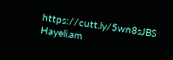https://cutt.ly/5wn8sJBS
Hayeli.am